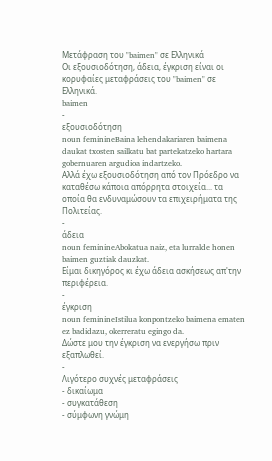Μετάφραση του "baimen" σε Ελληνικά
Οι εξουσιοδότηση, άδεια, έγκριση είναι οι κορυφαίες μεταφράσεις του "baimen" σε Ελληνικά.
baimen
-
εξουσιοδότηση
noun feminineBaina lehendakariaren baimena daukat txosten sailkatu bat partekatzeko hartara gobernuaren argudioa indartzeko.
Αλλά έχω εξουσιοδότηση από τον Πρόεδρο να καταθέσω κάποια απόρρητα στοιχεία... τα οποία θα ενδυναμώσουν τα επιχειρήματα της Πολιτείας.
-
άδεια
noun feminineAbokatua naiz, eta lurralde honen baimen guztiak dauzkat.
Είμαι δικηγόρος κι έχω άδεια ασκήσεως απ'την περιφέρεια.
-
έγκριση
noun feminineIstilua konpontzeko baimena ematen ez badidazu, okerreratu egingo da.
Δώστε μου την έγκριση να ενεργήσω πριν εξαπλωθεί.
-
Λιγότερο συχνές μεταφράσεις
- δικαίωμα
- συγκατάθεση
- σύμφωνη γνώμη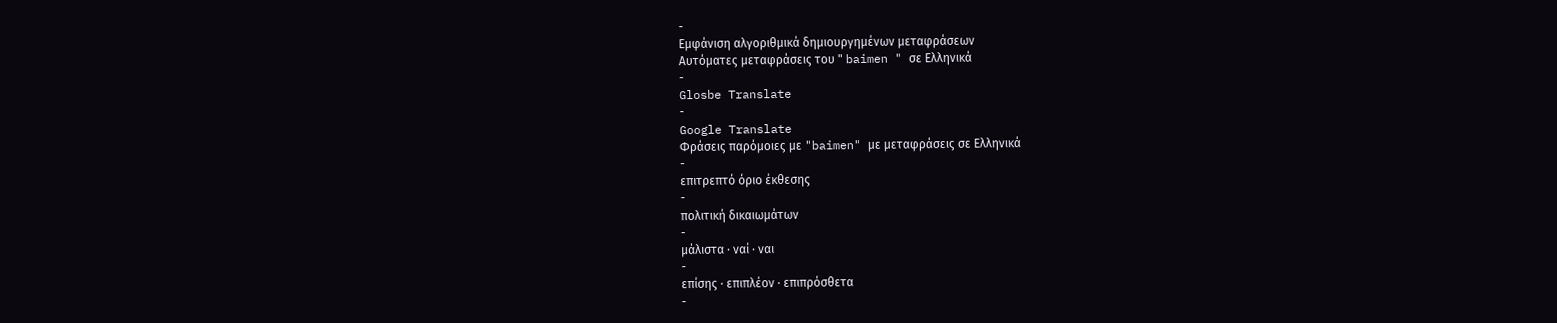-
Εμφάνιση αλγοριθμικά δημιουργημένων μεταφράσεων
Αυτόματες μεταφράσεις του " baimen " σε Ελληνικά
-
Glosbe Translate
-
Google Translate
Φράσεις παρόμοιες με "baimen" με μεταφράσεις σε Ελληνικά
-
επιτρεπτό όριο έκθεσης
-
πολιτική δικαιωμάτων
-
μάλιστα · ναί · ναι
-
επίσης · επιπλέον · επιπρόσθετα
-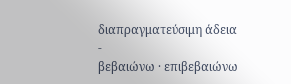διαπραγματεύσιμη άδεια
-
βεβαιώνω · επιβεβαιώνω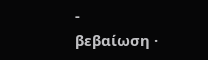-
βεβαίωση ·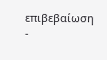επιβεβαίωση
-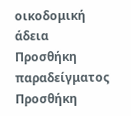οικοδομική άδεια
Προσθήκη παραδείγματος
Προσθήκη